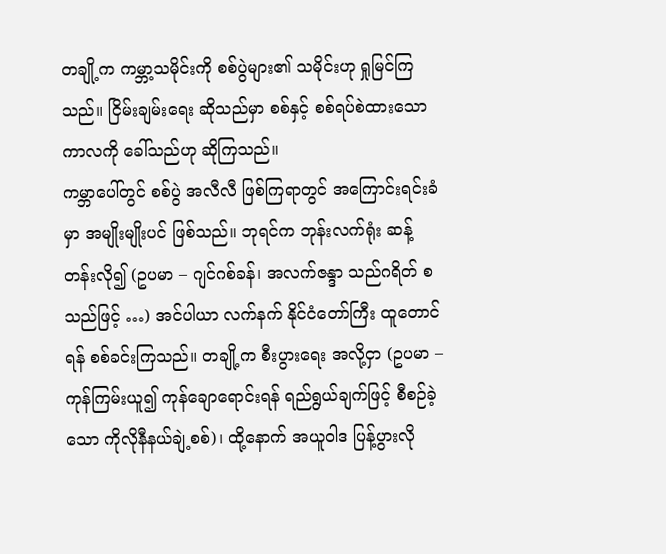တချို့က ကမ္ဘာ့သမိုင်းကို စစ်ပွဲများ၏ သမိုင်းဟု ရှုမြင်ကြသည်။ ငြိမ်းချမ်းရေး ဆိုသည်မှာ စစ်နှင့် စစ်ရပ်စဲထားသော ကာလကို ခေါ်သည်ဟု ဆိုကြသည်။
ကမ္ဘာပေါ်တွင် စစ်ပွဲ အလီလီ ဖြစ်ကြရာတွင် အကြောင်းရင်းခံမှာ အမျိုးမျိုးပင် ဖြစ်သည်။ ဘုရင်က ဘုန်းလက်ရုံး ဆန့်တန်းလို၍ (ဥပမာ – ဂျင်ဂစ်ခန်၊ အလက်ဇန္ဒာ သည်ဂရိတ် စသည်ဖြင့် …) အင်ပါယာ လက်နက် နိုင်ငံတော်ကြီး ထူတောင်ရန် စစ်ခင်းကြသည်။ တချို့က စီးပွားရေး အလို့ငှာ (ဥပမာ – ကုန်ကြမ်းယူ၍ ကုန်ချောရောင်းရန် ရည်ရွယ်ချက်ဖြင့် စီစဉ်ခဲ့သော ကိုလိုနီနယ်ချဲ့စစ်)၊ ထို့နောက် အယူဝါဒ ပြန့်ပွားလို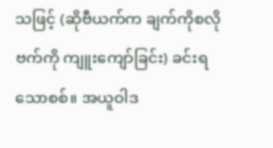သဖြင့် (ဆိုဗီယက်က ချက်ကိုစလိုဗက်ကို ကျူးကျော်ခြင်း) ခင်းရသောစစ်။ အယူဝါဒ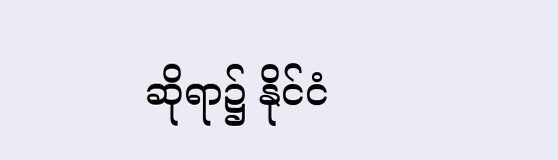ဆိုရာ၌ နိုင်ငံ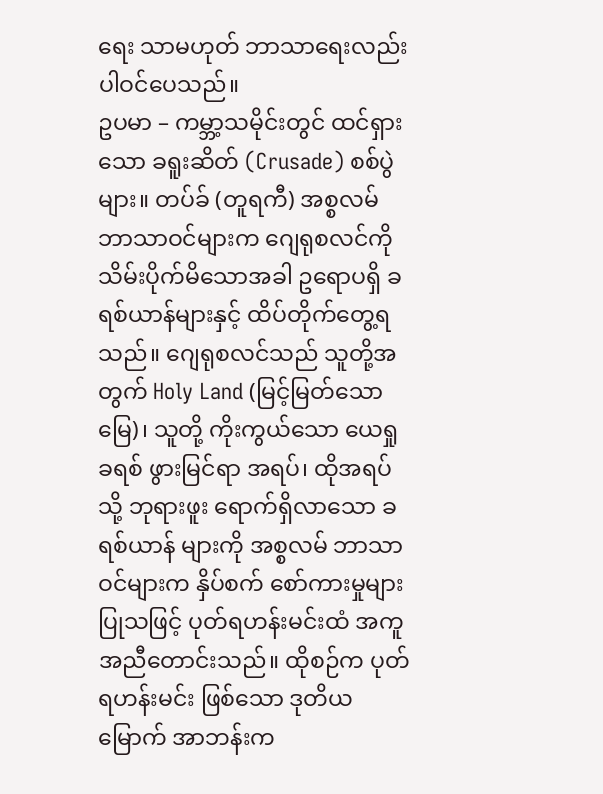ရေး သာမဟုတ် ဘာသာရေးလည်း ပါဝင်ပေသည်။
ဥပမာ – ကမ္ဘာ့သမိုင်းတွင် ထင်ရှားသော ခရူးဆိတ် (Crusade) စစ်ပွဲများ။ တပ်ခ် (တူရကီ) အစ္စလမ် ဘာသာဝင်များက ဂျေရုစလင်ကို သိမ်းပိုက်မိသောအခါ ဥရောပရှိ ခရစ်ယာန်များနှင့် ထိပ်တိုက်တွေ့ရသည်။ ဂျေရုစလင်သည် သူတို့အတွက် Holy Land (မြင့်မြတ်သော မြေ)၊ သူတို့ ကိုးကွယ်သော ယေရှုခရစ် ဖွားမြင်ရာ အရပ်၊ ထိုအရပ်သို့ ဘုရားဖူး ရောက်ရှိလာသော ခရစ်ယာန် များကို အစ္စလမ် ဘာသာဝင်များက နှိပ်စက် စော်ကားမှုများ ပြုသဖြင့် ပုတ်ရဟန်းမင်းထံ အကူအညီတောင်းသည်။ ထိုစဉ်က ပုတ်ရဟန်းမင်း ဖြစ်သော ဒုတိယမြောက် အာဘန်းက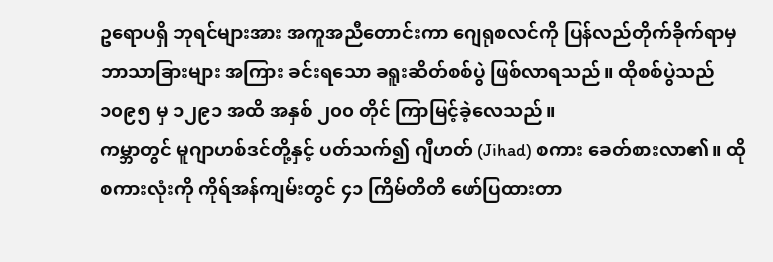ဥရောပရှိ ဘုရင်များအား အကူအညီတောင်းကာ ဂျေရုစလင်ကို ပြန်လည်တိုက်ခိုက်ရာမှ ဘာသာခြားများ အကြား ခင်းရသော ခရူးဆိတ်စစ်ပွဲ ဖြစ်လာရသည်။ ထိုစစ်ပွဲသည် ၁၀၉၅ မှ ၁၂၉၁ အထိ အနှစ် ၂၀၀ တိုင် ကြာမြင့်ခဲ့လေသည်။
ကမ္ဘာတွင် မူဂျာဟစ်ဒင်တို့နှင့် ပတ်သက်၍ ဂျီဟတ် (Jihad) စကား ခေတ်စားလာ၏။ ထိုစကားလုံးကို ကိုရ်အန်ကျမ်းတွင် ၄၁ ကြိမ်တိတိ ဖော်ပြထားတာ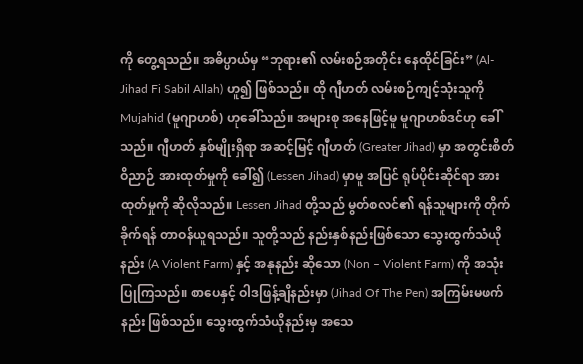ကို တွေ့ရသည်။ အဓိပ္ပာယ်မှ “ဘုရား၏ လမ်းစဉ်အတိုင်း နေထိုင်ခြင်း” (Al-Jihad Fi Sabil Allah) ဟူ၍ ဖြစ်သည်။ ထို ဂျီဟတ် လမ်းစဉ်ကျင့်သုံးသူကို Mujahid (မူဂျာဟစ်) ဟုခေါ်သည်။ အများစု အနေဖြင့်မူ မူဂျာဟစ်ဒင်ဟု ခေါ်သည်။ ဂျီဟတ် နှစ်မျိုးရှိရာ အဆင့်မြင့် ဂျီဟတ် (Greater Jihad) မှာ အတွင်းစိတ်ဝိညာဉ် အားထုတ်မှုကို ခေါ်၍ (Lessen Jihad) မှာမူ အပြင် ရုပ်ပိုင်းဆိုင်ရာ အားထုတ်မှုကို ဆိုလိုသည်။ Lessen Jihad တို့သည် မွတ်စလင်၏ ရန်သူများကို တိုက်ခိုက်ရန် တာဝန်ယူရသည်။ သူတို့သည် နည်းနှစ်နည်းဖြစ်သော သွေးထွက်သံယိုနည်း (A Violent Farm) နှင့် အနုနည်း ဆိုသော (Non – Violent Farm) ကို အသုံးပြုကြသည်။ စာပေနှင့် ဝါဒဖြန့်ချိနည်းမှာ (Jihad Of The Pen) အကြမ်းမဖက် နည်း ဖြစ်သည်။ သွေးထွက်သံယိုနည်းမှ အသေ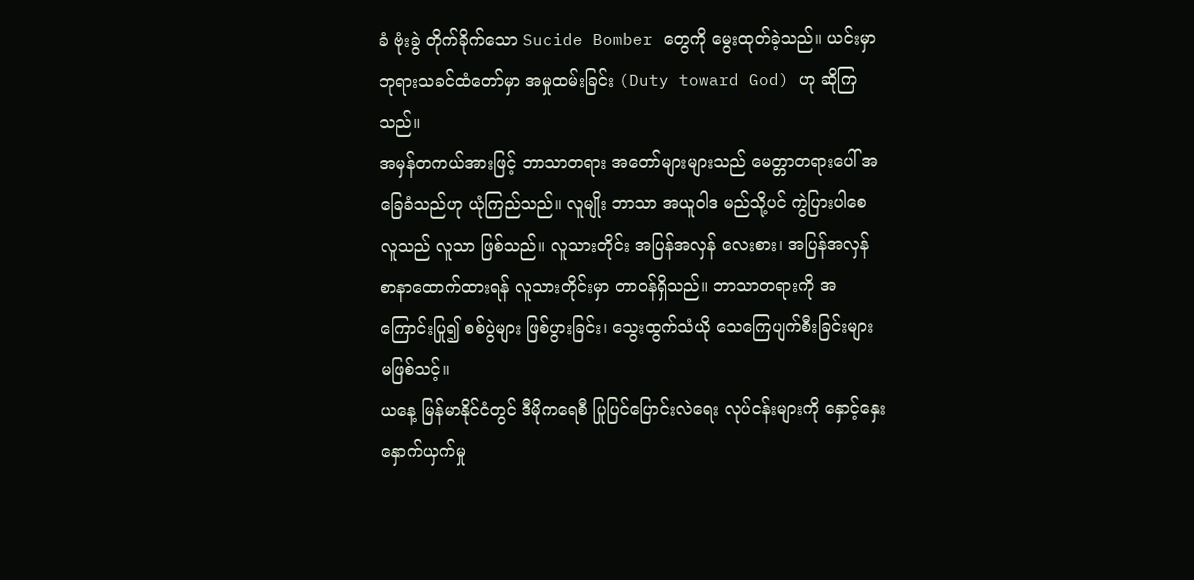ခံ ဗုံးခွဲ တိုက်ခိုက်သော Sucide Bomber တွေကို မွေးထုတ်ခဲ့သည်။ ယင်းမှာ ဘုရားသခင်ထံတော်မှာ အမှုထမ်းခြင်း (Duty toward God) ဟု ဆိုကြသည်။
အမှန်တကယ်အားဖြင့် ဘာသာတရား အတော်များများသည် မေတ္တာတရားပေါ် အခြေခံသည်ဟု ယုံကြည်သည်။ လူမျိုး ဘာသာ အယူဝါဒ မည်သို့ပင် ကွဲပြားပါစေ လူသည် လူသာ ဖြစ်သည်။ လူသားတိုင်း အပြန်အလှန် လေးစား၊ အပြန်အလှန် စာနာထောက်ထားရန် လူသားတိုင်းမှာ တာဝန်ရှိသည်။ ဘာသာတရားကို အကြောင်းပြု၍ စစ်ပွဲများ ဖြစ်ပွားခြင်း၊ သွေးထွက်သံယို သေကြေပျက်စီးခြင်းများ မဖြစ်သင့်။
ယနေ့ မြန်မာနိုင်ငံတွင် ဒီမိုကရေစီ ပြုပြင်ပြောင်းလဲရေး လုပ်ငန်းများကို နှောင့်နှေး နှောက်ယှက်မှု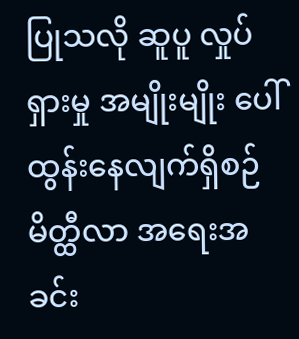ပြုသလို ဆူပူ လှုပ်ရှားမှု အမျိုးမျိုး ပေါ်ထွန်းနေလျက်ရှိစဉ် မိတ္ထီလာ အရေးအခင်း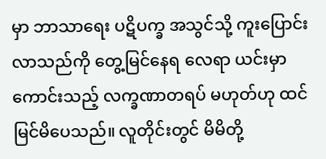မှာ ဘာသာရေး ပဋိပက္ခ အသွင်သို့ ကူးပြောင်းလာသည်ကို တွေ့မြင်နေရ လေရာ ယင်းမှာ ကောင်းသည့် လက္ခဏာတရပ် မဟုတ်ဟု ထင်မြင်မိပေသည်။ လူတိုင်းတွင် မိမိတို့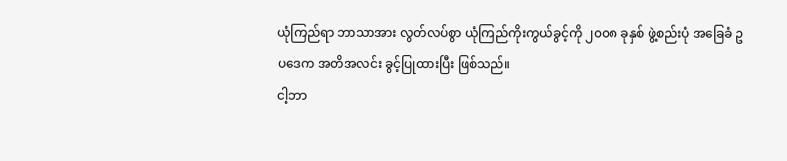ယုံကြည်ရာ ဘာသာအား လွတ်လပ်စွာ ယုံကြည်ကိုးကွယ်ခွင့်ကို ၂၀၀၈ ခုနှစ် ဖွဲ့စည်းပုံ အခြေခံ ဥပဒေက အတိအလင်း ခွင့်ပြုထားပြီး ဖြစ်သည်။
ငါ့ဘာ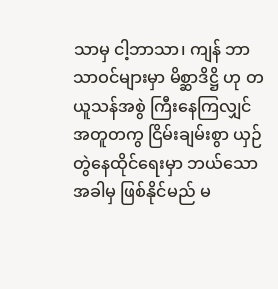သာမှ ငါ့ဘာသာ၊ ကျန် ဘာသာဝင်များမှာ မိစ္ဆာဒိဋ္ဌိ ဟု တယူသန်အစွဲ ကြီးနေကြလျှင် အတူတကွ ငြိမ်းချမ်းစွာ ယှဉ်တွဲနေထိုင်ရေးမှာ ဘယ်သောအခါမှ ဖြစ်နိုင်မည် မ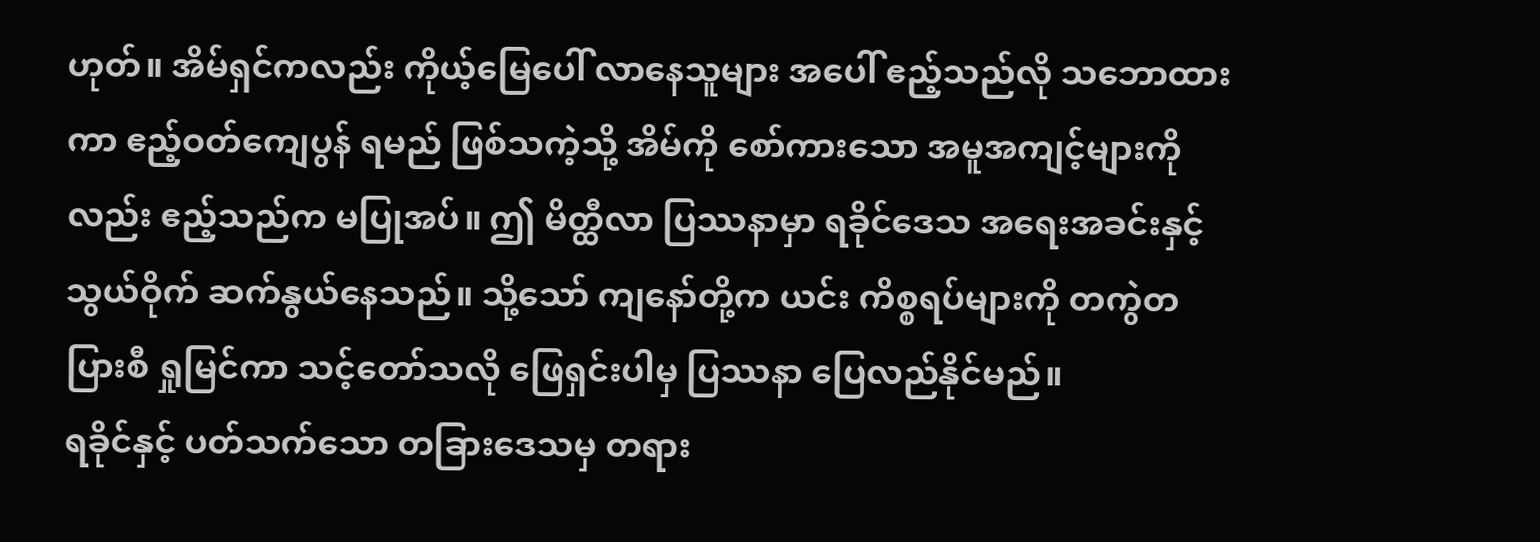ဟုတ်။ အိမ်ရှင်ကလည်း ကိုယ့်မြေပေါ် လာနေသူများ အပေါ် ဧည့်သည်လို သဘောထားကာ ဧည့်ဝတ်ကျေပွန် ရမည် ဖြစ်သကဲ့သို့ အိမ်ကို စော်ကားသော အမူအကျင့်များကိုလည်း ဧည့်သည်က မပြုအပ်။ ဤ မိတ္ထီလာ ပြဿနာမှာ ရခိုင်ဒေသ အရေးအခင်းနှင့် သွယ်ဝိုက် ဆက်နွယ်နေသည်။ သို့သော် ကျနော်တို့က ယင်း ကိစ္စရပ်များကို တကွဲတပြားစီ ရှုမြင်ကာ သင့်တော်သလို ဖြေရှင်းပါမှ ပြဿနာ ပြေလည်နိုင်မည်။
ရခိုင်နှင့် ပတ်သက်သော တခြားဒေသမှ တရား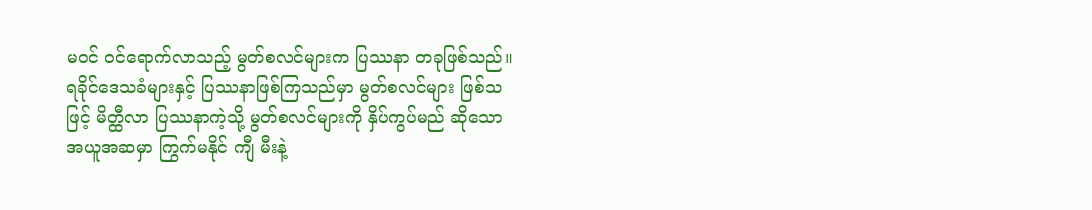မဝင် ဝင်ရောက်လာသည့် မွတ်စလင်များက ပြဿနာ တခုဖြစ်သည်။ ရခိုင်ဒေသခံများနှင့် ပြဿနာဖြစ်ကြသည်မှာ မွတ်စလင်များ ဖြစ်သဖြင့် မိတ္ထီလာ ပြဿနာကဲ့သို့ မွတ်စလင်များကို နှိပ်ကွပ်မည် ဆိုသော အယူအဆမှာ ကြွက်မနိုင် ကျီ မီးနဲ့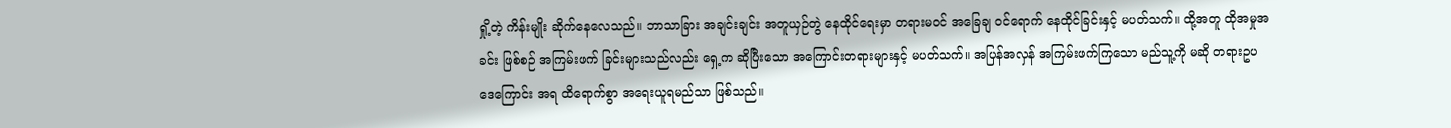ရှို့တဲ့ ကိန်းမျိုး ဆိုက်နေလေသည်။ ဘာသာခြား အချင်းချင်း အတူယှဉ်တွဲ နေထိုင်ရေးမှာ တရားမဝင် အခြေချ ဝင်ရောက် နေထိုင်ခြင်းနှင့် မပတ်သက်။ ထို့အတူ ထိုအမှုအခင်း ဖြစ်စဉ် အကြမ်းဖက် ခြင်းများသည်လည်း ရှေ့က ဆိုပြီးသော အကြောင်းတရားများနှင့် မပတ်သက်။ အပြန်အလှန် အကြမ်းဖက်ကြသော မည်သူ့ကို မဆို တရားဥပဒေကြောင်း အရ ထိရောက်စွာ အရေးယူရမည်သာ ဖြစ်သည်။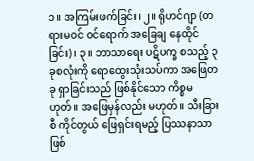၁။ အကြမ်းဖက်ခြင်း၊ ၂။ ရိုဟင်ဂျာ (တရားမဝင် ဝင်ရောက် အခြေချ နေထိုင်ခြင်း)၊ ၃။ ဘာသာရေး ပဋိပက္ခ စသည့် ၃ ခုစလုံးကို ရောထွေးသုံးသပ်ကာ အဖြေတခု ရှာခြင်းသည် ဖြစ်နိုင်သော ကိစ္စမဟုတ်။ အဖြေမှန်လည်း မဟုတ်။ သီးခြားစီ ကိုင်တွယ် ဖြေရှင်းရမည့် ပြဿနာသာ ဖြစ်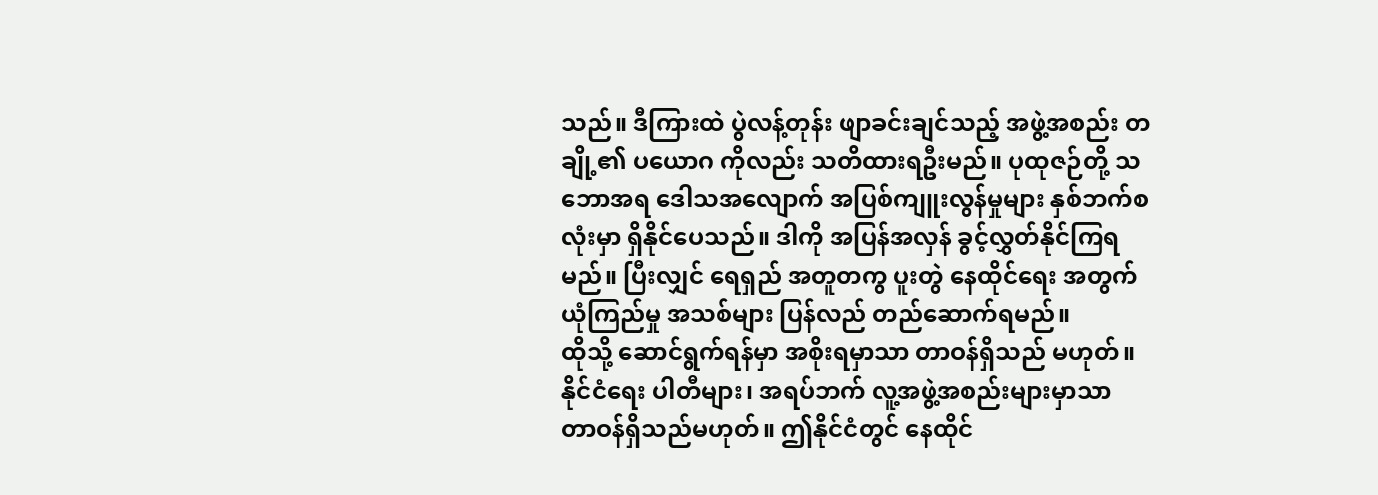သည်။ ဒီကြားထဲ ပွဲလန့်တုန်း ဖျာခင်းချင်သည့် အဖွဲ့အစည်း တချို့၏ ပယောဂ ကိုလည်း သတိထားရဦးမည်။ ပုထုဇဉ်တို့ သဘောအရ ဒေါသအလျောက် အပြစ်ကျူးလွန်မှုများ နှစ်ဘက်စလုံးမှာ ရှိနိုင်ပေသည်။ ဒါကို အပြန်အလှန် ခွင့်လွှတ်နိုင်ကြရမည်။ ပြီးလျှင် ရေရှည် အတူတကွ ပူးတွဲ နေထိုင်ရေး အတွက် ယုံကြည်မှု အသစ်များ ပြန်လည် တည်ဆောက်ရမည်။
ထိုသို့ ဆောင်ရွက်ရန်မှာ အစိုးရမှာသာ တာဝန်ရှိသည် မဟုတ်။ နိုင်ငံရေး ပါတီများ၊ အရပ်ဘက် လူ့အဖွဲ့အစည်းများမှာသာ တာဝန်ရှိသည်မဟုတ်။ ဤနိုင်ငံတွင် နေထိုင်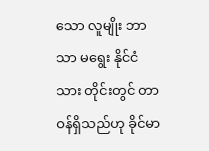သော လူမျိုး ဘာသာ မရွေး နိုင်ငံသား တိုင်းတွင် တာဝန်ရှိသည်ဟု ခိုင်မာ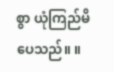စွာ ယုံကြည်မိပေသည်။ ။